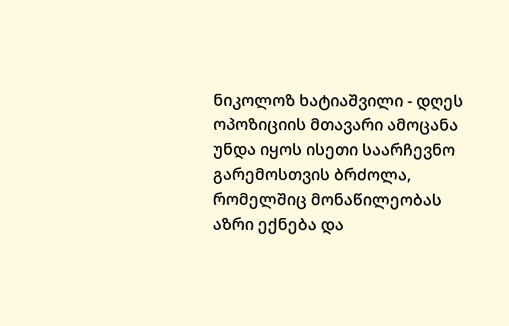ნიკოლოზ ხატიაშვილი - დღეს ოპოზიციის მთავარი ამოცანა უნდა იყოს ისეთი საარჩევნო გარემოსთვის ბრძოლა, რომელშიც მონაწილეობას აზრი ექნება და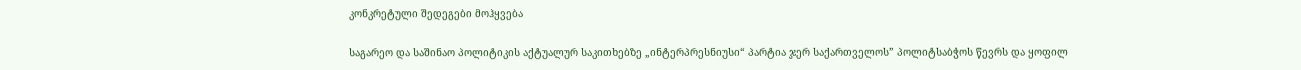კონკრეტული შედეგები მოჰყვება

საგარეო და საშინაო პოლიტიკის აქტუალურ საკითხებზე „ინტერპრესნიუსი“ პარტია ჯერ საქართველოს” პოლიტსაბჭოს წევრს და ყოფილ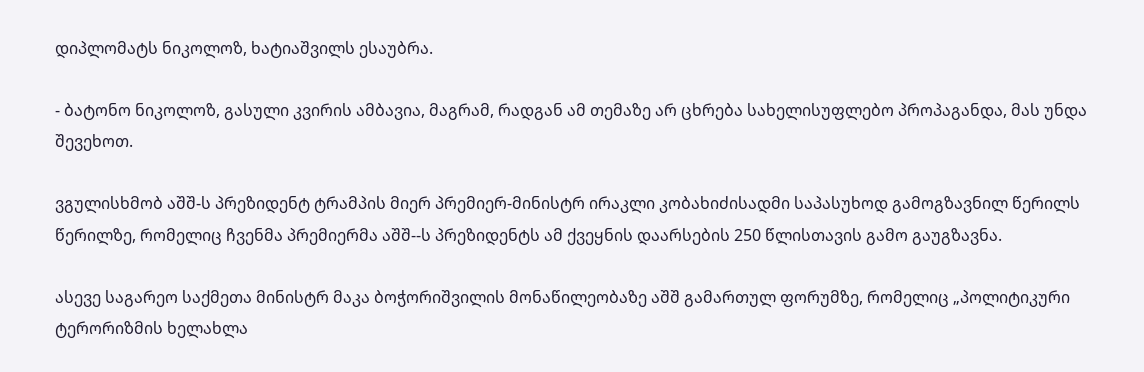დიპლომატს ნიკოლოზ, ხატიაშვილს ესაუბრა.

- ბატონო ნიკოლოზ, გასული კვირის ამბავია, მაგრამ, რადგან ამ თემაზე არ ცხრება სახელისუფლებო პროპაგანდა, მას უნდა შევეხოთ.

ვგულისხმობ აშშ-ს პრეზიდენტ ტრამპის მიერ პრემიერ-მინისტრ ირაკლი კობახიძისადმი საპასუხოდ გამოგზავნილ წერილს წერილზე, რომელიც ჩვენმა პრემიერმა აშშ--ს პრეზიდენტს ამ ქვეყნის დაარსების 250 წლისთავის გამო გაუგზავნა.

ასევე საგარეო საქმეთა მინისტრ მაკა ბოჭორიშვილის მონაწილეობაზე აშშ გამართულ ფორუმზე, რომელიც „პოლიტიკური ტერორიზმის ხელახლა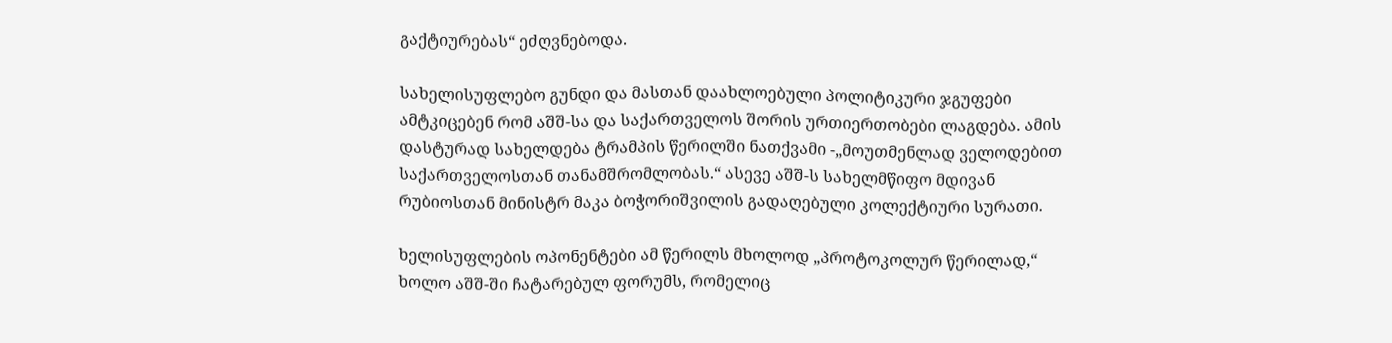გაქტიურებას“ ეძღვნებოდა.

სახელისუფლებო გუნდი და მასთან დაახლოებული პოლიტიკური ჯგუფები ამტკიცებენ რომ აშშ-სა და საქართველოს შორის ურთიერთობები ლაგდება. ამის დასტურად სახელდება ტრამპის წერილში ნათქვამი -„მოუთმენლად ველოდებით საქართველოსთან თანამშრომლობას.“ ასევე აშშ-ს სახელმწიფო მდივან რუბიოსთან მინისტრ მაკა ბოჭორიშვილის გადაღებული კოლექტიური სურათი.

ხელისუფლების ოპონენტები ამ წერილს მხოლოდ „პროტოკოლურ წერილად,“ ხოლო აშშ-ში ჩატარებულ ფორუმს, რომელიც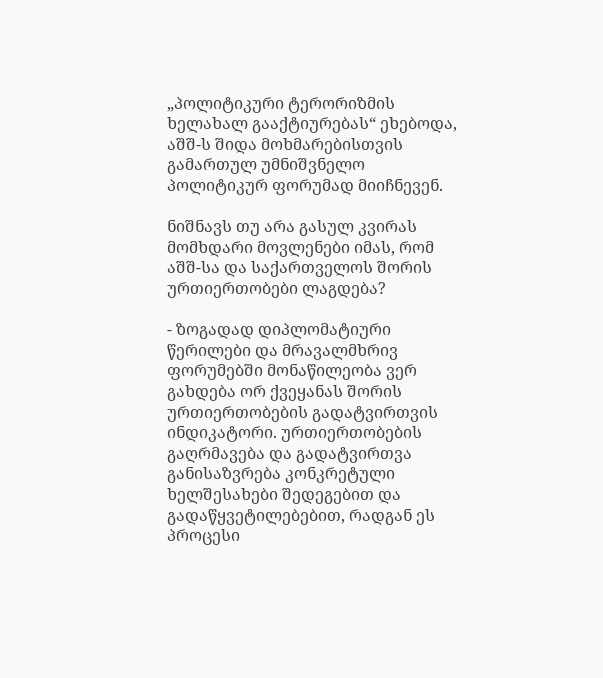„პოლიტიკური ტერორიზმის ხელახალ გააქტიურებას“ ეხებოდა, აშშ-ს შიდა მოხმარებისთვის გამართულ უმნიშვნელო პოლიტიკურ ფორუმად მიიჩნევენ.

ნიშნავს თუ არა გასულ კვირას მომხდარი მოვლენები იმას, რომ აშშ-სა და საქართველოს შორის ურთიერთობები ლაგდება?

- ზოგადად დიპლომატიური წერილები და მრავალმხრივ ფორუმებში მონაწილეობა ვერ გახდება ორ ქვეყანას შორის ურთიერთობების გადატვირთვის ინდიკატორი. ურთიერთობების გაღრმავება და გადატვირთვა განისაზვრება კონკრეტული ხელშესახები შედეგებით და გადაწყვეტილებებით, რადგან ეს პროცესი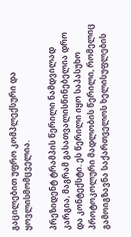გაცილებით უფრო კომპლექსური და ყოვლისმომცველია.

პრეზიდენტ ტრამპის წერილი ნამდვილად კარგია, მაგრამ გასათვალისწინებელია დრო და კონტექსტი. ეს წერილი იყო საპასუხო პროტოკოლური მადლობის წერილი, რომელიც გამოიგზავნა საქართველოს ხელისუფლების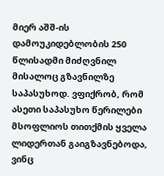მიერ აშშ-ის დამოუკიდებლობის 250 წლისადმი მიძღვნილ მისალოც გზავნილზე საპასუხოდ. ვფიქრობ, რომ ასეთი საპასუხო წერილები მსოფლიოს თითქმის ყველა ლიდერთან გაიგზავნებოდა, ვინც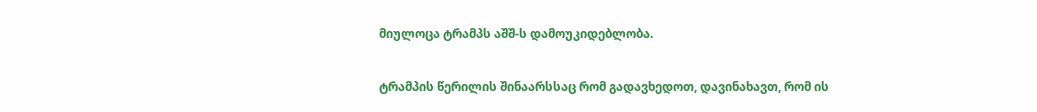მიულოცა ტრამპს აშშ-ს დამოუკიდებლობა.

ტრამპის წერილის შინაარსსაც რომ გადავხედოთ, დავინახავთ, რომ ის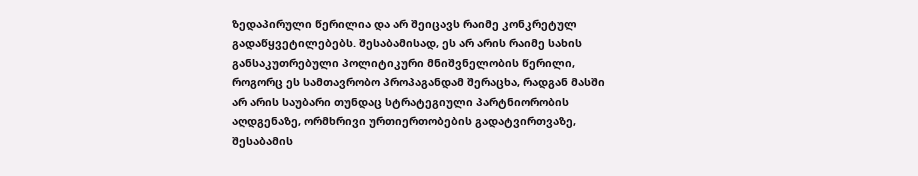ზედაპირული წერილია და არ შეიცავს რაიმე კონკრეტულ გადაწყვეტილებებს. შესაბამისად, ეს არ არის რაიმე სახის განსაკუთრებული პოლიტიკური მნიშვნელობის წერილი, როგორც ეს სამთავრობო პროპაგანდამ შერაცხა, რადგან მასში არ არის საუბარი თუნდაც სტრატეგიული პარტნიორობის აღდგენაზე, ორმხრივი ურთიერთობების გადატვირთვაზე, შესაბამის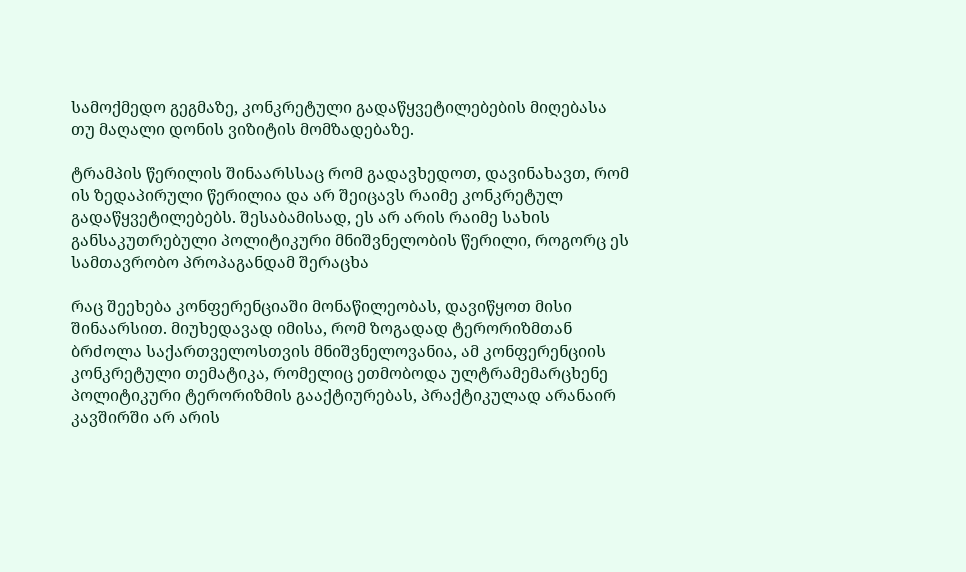სამოქმედო გეგმაზე, კონკრეტული გადაწყვეტილებების მიღებასა თუ მაღალი დონის ვიზიტის მომზადებაზე.

ტრამპის წერილის შინაარსსაც რომ გადავხედოთ, დავინახავთ, რომ ის ზედაპირული წერილია და არ შეიცავს რაიმე კონკრეტულ გადაწყვეტილებებს. შესაბამისად, ეს არ არის რაიმე სახის განსაკუთრებული პოლიტიკური მნიშვნელობის წერილი, როგორც ეს სამთავრობო პროპაგანდამ შერაცხა

რაც შეეხება კონფერენციაში მონაწილეობას, დავიწყოთ მისი შინაარსით. მიუხედავად იმისა, რომ ზოგადად ტერორიზმთან ბრძოლა საქართველოსთვის მნიშვნელოვანია, ამ კონფერენციის კონკრეტული თემატიკა, რომელიც ეთმობოდა ულტრამემარცხენე პოლიტიკური ტერორიზმის გააქტიურებას, პრაქტიკულად არანაირ კავშირში არ არის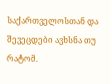საქართველოსთან და შევეცდები ავხსნა თუ რატომ.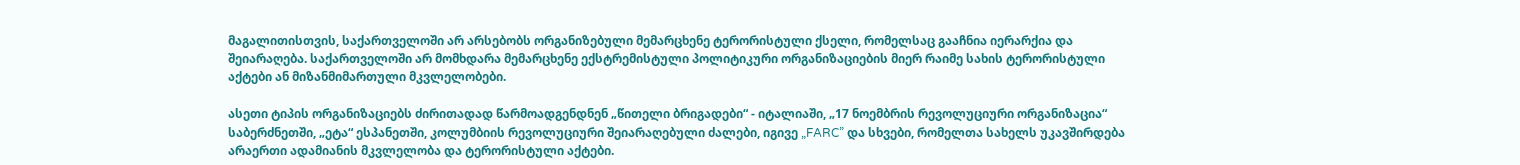მაგალითისთვის, საქართველოში არ არსებობს ორგანიზებული მემარცხენე ტერორისტული ქსელი, რომელსაც გააჩნია იერარქია და შეიარაღება. საქართველოში არ მომხდარა მემარცხენე ექსტრემისტული პოლიტიკური ორგანიზაციების მიერ რაიმე სახის ტერორისტული აქტები ან მიზანმიმართული მკვლელობები.

ასეთი ტიპის ორგანიზაციებს ძირითადად წარმოადგენდნენ „წითელი ბრიგადები“ - იტალიაში, „17 ნოემბრის რევოლუციური ორგანიზაცია“ საბერძნეთში, „ეტა“ ესპანეთში, კოლუმბიის რევოლუციური შეიარაღებული ძალები, იგივე „FARC” და სხვები, რომელთა სახელს უკავშირდება არაერთი ადამიანის მკვლელობა და ტერორისტული აქტები.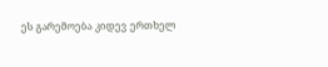ეს გარემოება კიდევ ერთხელ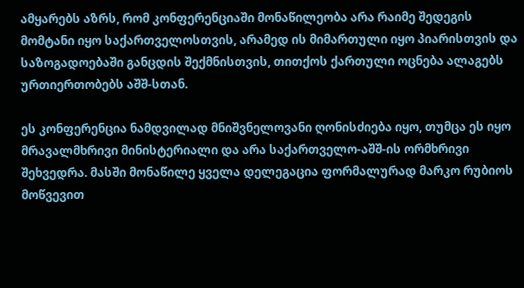ამყარებს აზრს, რომ კონფერენციაში მონაწილეობა არა რაიმე შედეგის მომტანი იყო საქართველოსთვის, არამედ ის მიმართული იყო პიარისთვის და საზოგადოებაში განცდის შექმნისთვის, თითქოს ქართული ოცნება ალაგებს ურთიერთობებს აშშ-სთან.

ეს კონფერენცია ნამდვილად მნიშვნელოვანი ღონისძიება იყო, თუმცა ეს იყო მრავალმხრივი მინისტერიალი და არა საქართველო-აშშ-ის ორმხრივი შეხვედრა. მასში მონაწილე ყველა დელეგაცია ფორმალურად მარკო რუბიოს მოწვევით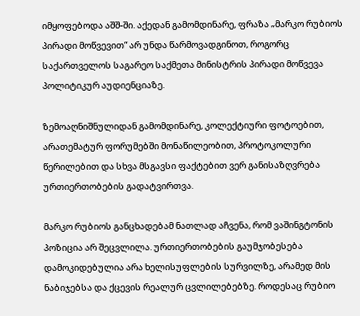იმყოფებოდა აშშ-ში. აქედან გამომდინარე, ფრაზა „მარკო რუბიოს პირადი მოწვევით“ არ უნდა წარმოვადგინოთ, როგორც საქართველოს საგარეო საქმეთა მინისტრის პირადი მოწვევა პოლიტიკურ აუდიენციაზე.

ზემოაღნიშნულიდან გამომდინარე, კოლექტიური ფოტოებით, არათემატურ ფორუმებში მონაწილეობით, პროტოკოლური წერილებით და სხვა მსგავსი ფაქტებით ვერ განისაზღვრება ურთიერთობების გადატვირთვა.

მარკო რუბიოს განცხადებამ ნათლად აჩვენა, რომ ვაშინგტონის პოზიცია არ შეცვლილა. ურთიერთობების გაუმჯობესება დამოკიდებულია არა ხელისუფლების სურვილზე, არამედ მის ნაბიჯებსა და ქცევის რეალურ ცვლილებებზე. როდესაც რუბიო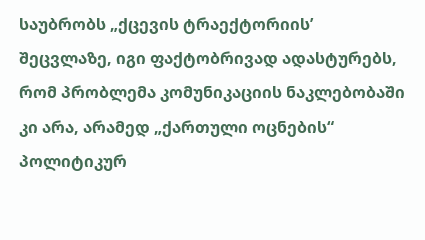საუბრობს „ქცევის ტრაექტორიის’ შეცვლაზე, იგი ფაქტობრივად ადასტურებს, რომ პრობლემა კომუნიკაციის ნაკლებობაში კი არა, არამედ „ქართული ოცნების“ პოლიტიკურ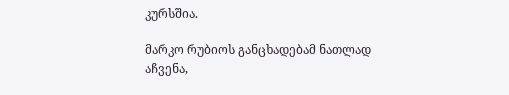კურსშია.

მარკო რუბიოს განცხადებამ ნათლად აჩვენა,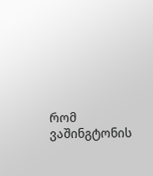რომ ვაშინგტონის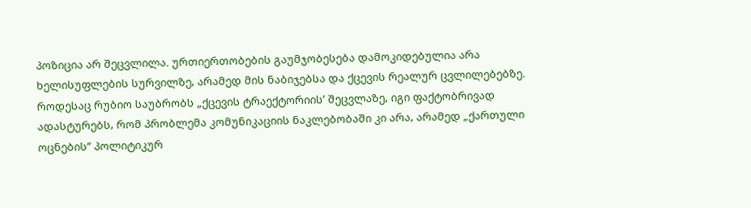პოზიცია არ შეცვლილა. ურთიერთობების გაუმჯობესება დამოკიდებულია არა ხელისუფლების სურვილზე, არამედ მის ნაბიჯებსა და ქცევის რეალურ ცვლილებებზე. როდესაც რუბიო საუბრობს „ქცევის ტრაექტორიის’ შეცვლაზე, იგი ფაქტობრივად ადასტურებს, რომ პრობლემა კომუნიკაციის ნაკლებობაში კი არა, არამედ „ქართული ოცნების“ პოლიტიკურ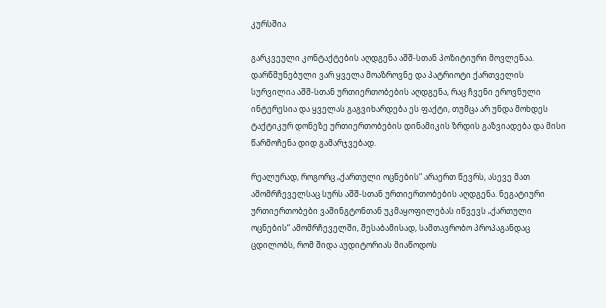კურსშია

გარკვეული კონტაქტების აღდგენა აშშ-სთან პოზიტიური მოვლენაა. დარწმუნებული ვარ ყველა მოაზროვნე და პატრიოტი ქართველის სურვილია აშშ-სთან ურთიერთობების აღდგენა, რაც ჩვენი ეროვნული ინტერესია და ყველას გაგვიხარდება ეს ფაქტი, თუმცა არ უნდა მოხდეს ტაქტიკურ დონეზე ურთიერთობების დინამიკის ზრდის გაზვიადება და მისი წარმოჩენა დიდ გამარჯვებად.

რეალურად, როგორც „ქართული ოცნების“ არაერთ წევრს, ასევე მათ ამომრჩეველსაც სურს აშშ-სთან ურთიერთობების აღდგენა. ნეგატიური ურთიერთობები ვაშინგტონთან უკმაყოფილებას იწვევს „ქართული ოცნების“ ამომრჩეველში, შესაბამისად, სამთავრობო პროპაგანდაც ცდილობს, რომ შიდა აუდიტორიას მიაწოდოს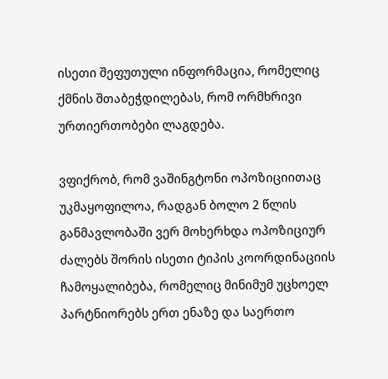ისეთი შეფუთული ინფორმაცია, რომელიც ქმნის შთაბეჭდილებას, რომ ორმხრივი ურთიერთობები ლაგდება.

ვფიქრობ, რომ ვაშინგტონი ოპოზიციითაც უკმაყოფილოა, რადგან ბოლო 2 წლის განმავლობაში ვერ მოხერხდა ოპოზიციურ ძალებს შორის ისეთი ტიპის კოორდინაციის ჩამოყალიბება, რომელიც მინიმუმ უცხოელ პარტნიორებს ერთ ენაზე და საერთო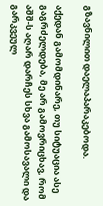გზავნილით დაელაპარაკებოდა.

აქედან გამომდინარე, თუ სიტუაცია ასე გაგრძელდება, მე არ გამოვრიცხავ, რომ აშშ-ს აღარ დარჩეს სხვა გამოსავალი და გარკვეულ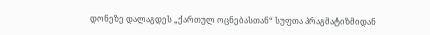დონეზე დალაგდეს „ქართულ ოცნებასთან“ სუფთა პრაგმატიზმიდან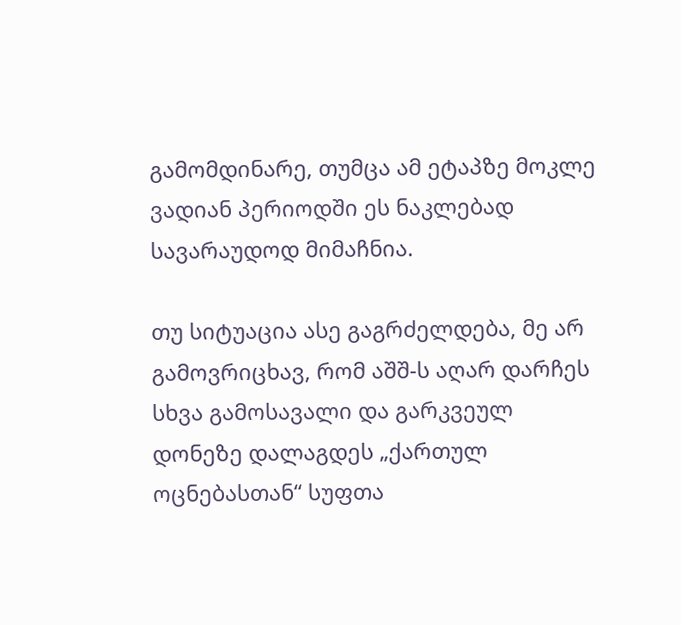გამომდინარე, თუმცა ამ ეტაპზე მოკლე ვადიან პერიოდში ეს ნაკლებად სავარაუდოდ მიმაჩნია.

თუ სიტუაცია ასე გაგრძელდება, მე არ გამოვრიცხავ, რომ აშშ-ს აღარ დარჩეს სხვა გამოსავალი და გარკვეულ დონეზე დალაგდეს „ქართულ ოცნებასთან“ სუფთა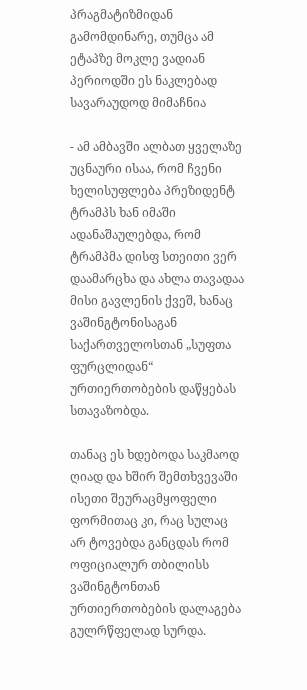პრაგმატიზმიდან გამომდინარე, თუმცა ამ ეტაპზე მოკლე ვადიან პერიოდში ეს ნაკლებად სავარაუდოდ მიმაჩნია

- ამ ამბავში ალბათ ყველაზე უცნაური ისაა, რომ ჩვენი ხელისუფლება პრეზიდენტ ტრამპს ხან იმაში ადანაშაულებდა, რომ ტრამპმა დისფ სთეითი ვერ დაამარცხა და ახლა თავადაა მისი გავლენის ქვეშ, ხანაც ვაშინგტონისაგან საქართველოსთან „სუფთა ფურცლიდან“ ურთიერთობების დაწყებას სთავაზობდა.

თანაც ეს ხდებოდა საკმაოდ ღიად და ხშირ შემთხვევაში ისეთი შეურაცმყოფელი ფორმითაც კი, რაც სულაც არ ტოვებდა განცდას რომ ოფიციალურ თბილისს ვაშინგტონთან ურთიერთობების დალაგება გულრწფელად სურდა.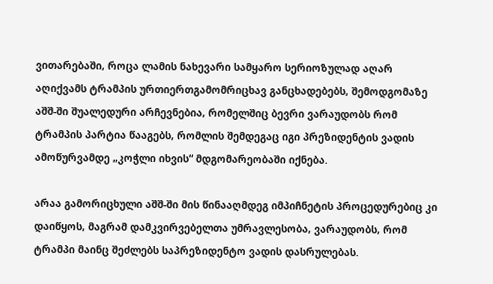ვითარებაში, როცა ლამის ნახევარი სამყარო სერიოზულად აღარ აღიქვამს ტრამპის ურთიერთგამომრიცხავ განცხადებებს, შემოდგომაზე აშშ-ში შუალედური არჩევნებია, რომელშიც ბევრი ვარაუდობს რომ ტრამპის პარტია წააგებს, რომლის შემდეგაც იგი პრეზიდენტის ვადის ამოწურვამდე „კოჭლი იხვის“ მდგომარეობაში იქნება.

არაა გამორიცხული აშშ-ში მის წინააღმდეგ იმპიჩნეტის პროცედურებიც კი დაიწყოს, მაგრამ დამკვირვებელთა უმრავლესობა, ვარაუდობს, რომ ტრამპი მაინც შეძლებს საპრეზიდენტო ვადის დასრულებას.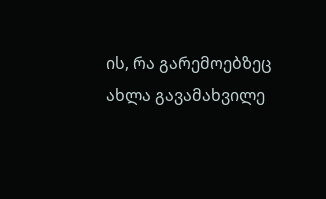ის, რა გარემოებზეც ახლა გავამახვილე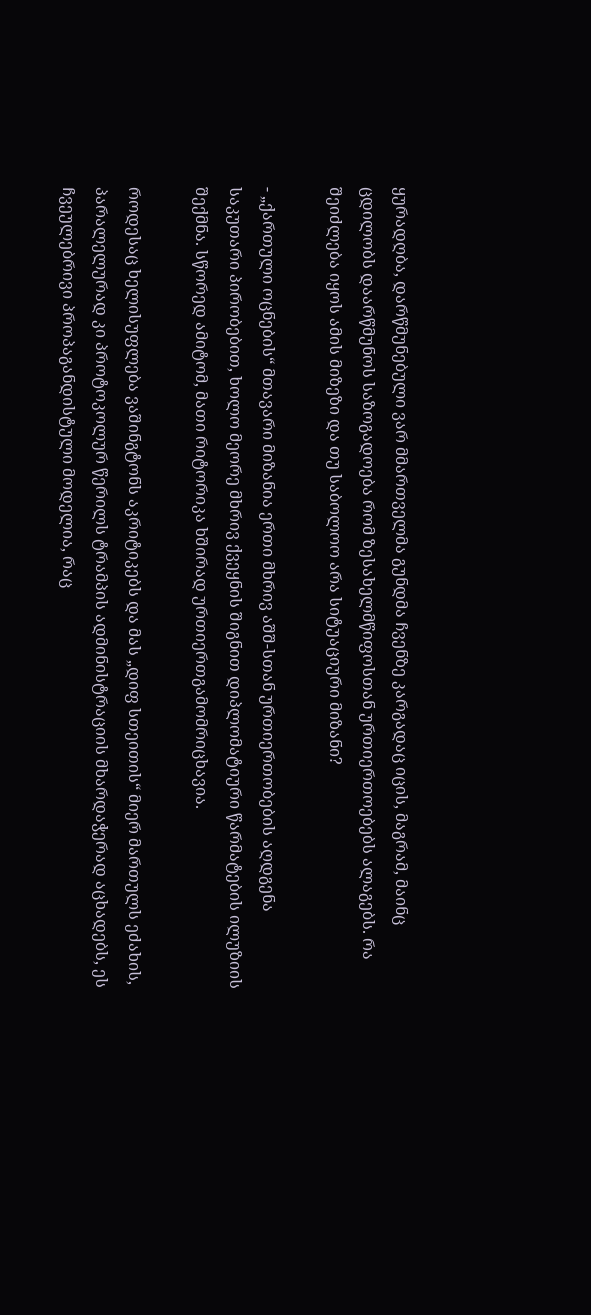ყურადღბა, დარწმუნებული ვარ მმართველმა გუნდმა ჩვენზე კარგადაც იცის, მაგრამ, მაინც ცდილობს დაარწმუნოს საზოგადოება რომ ზესახელმწიფოსთან ურთიერთოებებს ალაგებს. რა შეიძლება იყოს ამის მიზეზი და თუ საბოლოო არა სიტუაციური მიზანი?

- „ქართული ოცნების“ მთავარი მიზანია ერთი მხრივ აშშ-სთან ურთიერთობების აღდგენა საკუთარი პირობებით, ხოლო მეორე მხრივ ქვეყნის შიგნით დიპლომატიური წარმატების ილუზიის შექმნა. სწორედ ამიტომ, მათი რიტორიკა ხშირად ურთიერთგამომრიცხავია.

როდესაც ხელისუფლება ვაშინგტონს აკრიტიკებს და მას „დიფ სთეითის“ მიერ მართულს ეძახის, პარალელურად კი პროტოკოლურ წერილს ტრამპის ადმინისტრაციის მხარდაჭერად აცხადებს, ეს ჩვეულებრივი პროპაგანდისტული მოდელია, რაც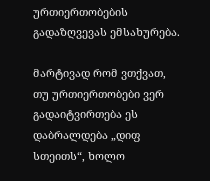ურთიერთობების გადაზღვევას ემსახურება.

მარტივად რომ ვთქვათ, თუ ურთიერთობები ვერ გადაიტვირთება ეს დაბრალდება „დიფ სთეითს“, ხოლო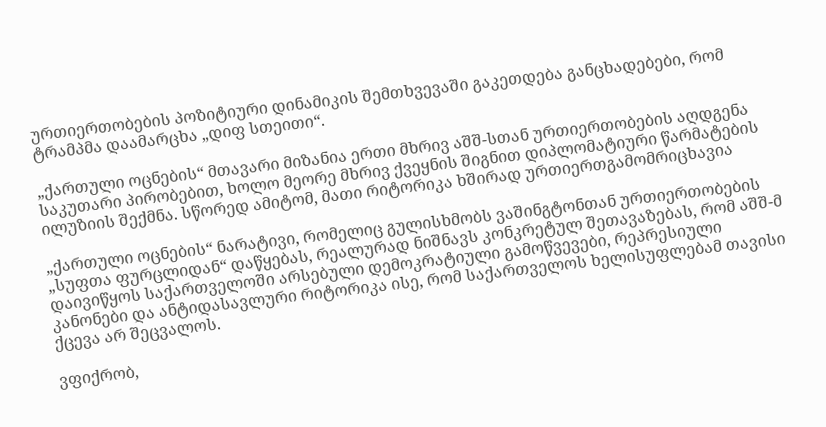ურთიერთობების პოზიტიური დინამიკის შემთხვევაში გაკეთდება განცხადებები, რომ ტრამპმა დაამარცხა „დიფ სთეითი“.

„ქართული ოცნების“ მთავარი მიზანია ერთი მხრივ აშშ-სთან ურთიერთობების აღდგენა საკუთარი პირობებით, ხოლო მეორე მხრივ ქვეყნის შიგნით დიპლომატიური წარმატების ილუზიის შექმნა. სწორედ ამიტომ, მათი რიტორიკა ხშირად ურთიერთგამომრიცხავია

„ქართული ოცნების“ ნარატივი, რომელიც გულისხმობს ვაშინგტონთან ურთიერთობების „სუფთა ფურცლიდან“ დაწყებას, რეალურად ნიშნავს კონკრეტულ შეთავაზებას, რომ აშშ-მ დაივიწყოს საქართველოში არსებული დემოკრატიული გამოწვევები, რეპრესიული კანონები და ანტიდასავლური რიტორიკა ისე, რომ საქართველოს ხელისუფლებამ თავისი ქცევა არ შეცვალოს.

ვფიქრობ,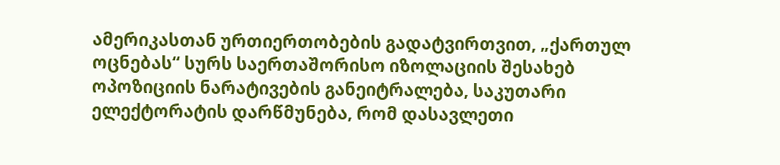ამერიკასთან ურთიერთობების გადატვირთვით, „ქართულ ოცნებას“ სურს საერთაშორისო იზოლაციის შესახებ ოპოზიციის ნარატივების განეიტრალება, საკუთარი ელექტორატის დარწმუნება, რომ დასავლეთი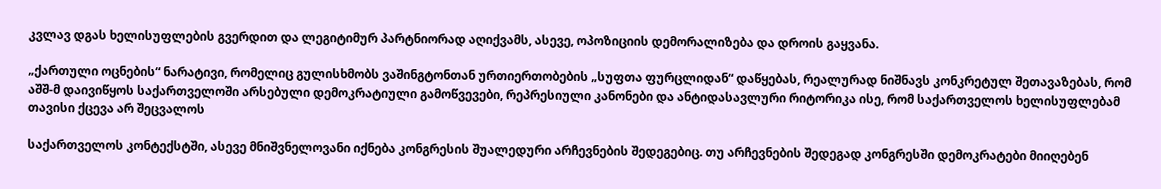კვლავ დგას ხელისუფლების გვერდით და ლეგიტიმურ პარტნიორად აღიქვამს, ასევე, ოპოზიციის დემორალიზება და დროის გაყვანა.

„ქართული ოცნების“ ნარატივი, რომელიც გულისხმობს ვაშინგტონთან ურთიერთობების „სუფთა ფურცლიდან“ დაწყებას, რეალურად ნიშნავს კონკრეტულ შეთავაზებას, რომ აშშ-მ დაივიწყოს საქართველოში არსებული დემოკრატიული გამოწვევები, რეპრესიული კანონები და ანტიდასავლური რიტორიკა ისე, რომ საქართველოს ხელისუფლებამ თავისი ქცევა არ შეცვალოს

საქართველოს კონტექსტში, ასევე მნიშვნელოვანი იქნება კონგრესის შუალედური არჩევნების შედეგებიც. თუ არჩევნების შედეგად კონგრესში დემოკრატები მიიღებენ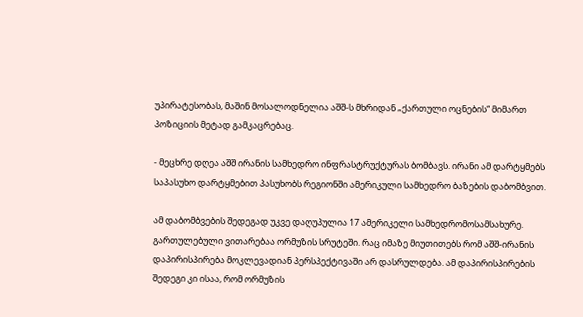უპირატესობას, მაშინ მოსალოდნელია აშშ-ს მხრიდან „ქართული ოცნების“ მიმართ პოზიციის მეტად გამკაცრებაც.

- მეცხრე დღეა აშშ ირანის სამხედრო ინფრასტრუქტურას ბომბავს. ირანი ამ დარტყმებს საპასუხო დარტყმებით პასუხობს რეგიონში ამერიკული სამხედრო ბაზების დაბომბვით.

ამ დაბომბვების შედეგად უკვე დაღუპულია 17 ამერიკელი სამხედრომოსამსახურე. გართულებული ვითარებაა ორმუზის სრუტეში. რაც იმაზე მიუთითებს რომ აშშ-ირანის დაპირისპირება მოკლევადიან პერსპექტივაში არ დასრულდება. ამ დაპირისპირების შედეგი კი ისაა, რომ ორმუზის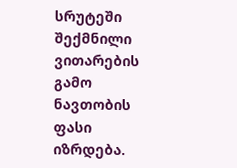სრუტეში შექმნილი ვითარების გამო ნავთობის ფასი იზრდება.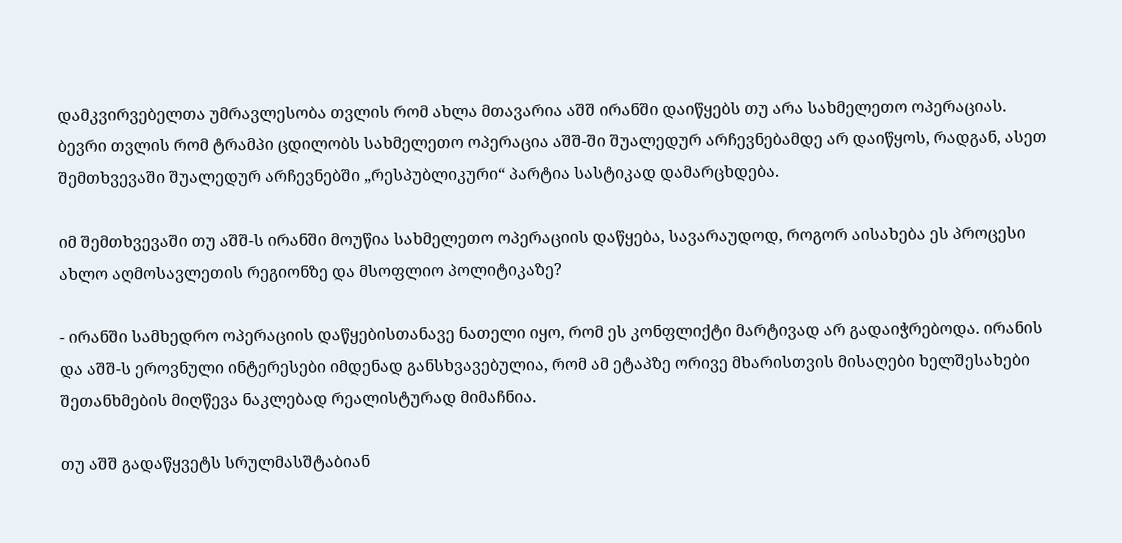დამკვირვებელთა უმრავლესობა თვლის რომ ახლა მთავარია აშშ ირანში დაიწყებს თუ არა სახმელეთო ოპერაციას. ბევრი თვლის რომ ტრამპი ცდილობს სახმელეთო ოპერაცია აშშ-ში შუალედურ არჩევნებამდე არ დაიწყოს, რადგან, ასეთ შემთხვევაში შუალედურ არჩევნებში „რესპუბლიკური“ პარტია სასტიკად დამარცხდება.

იმ შემთხვევაში თუ აშშ-ს ირანში მოუწია სახმელეთო ოპერაციის დაწყება, სავარაუდოდ, როგორ აისახება ეს პროცესი ახლო აღმოსავლეთის რეგიონზე და მსოფლიო პოლიტიკაზე?

- ირანში სამხედრო ოპერაციის დაწყებისთანავე ნათელი იყო, რომ ეს კონფლიქტი მარტივად არ გადაიჭრებოდა. ირანის და აშშ-ს ეროვნული ინტერესები იმდენად განსხვავებულია, რომ ამ ეტაპზე ორივე მხარისთვის მისაღები ხელშესახები შეთანხმების მიღწევა ნაკლებად რეალისტურად მიმაჩნია.

თუ აშშ გადაწყვეტს სრულმასშტაბიან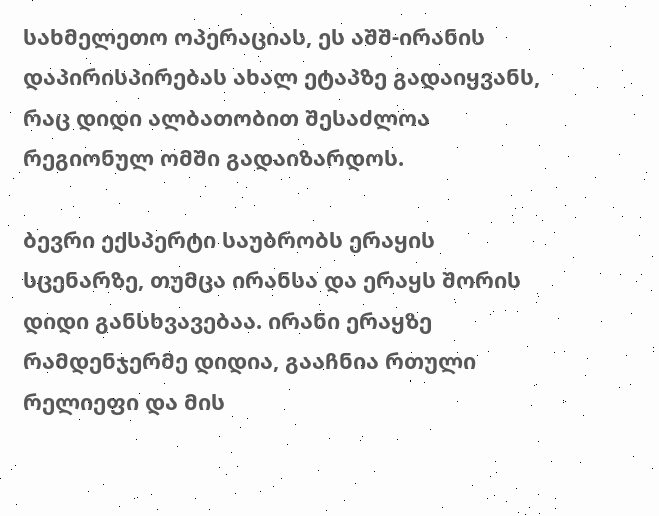სახმელეთო ოპერაციას, ეს აშშ-ირანის დაპირისპირებას ახალ ეტაპზე გადაიყვანს, რაც დიდი ალბათობით შესაძლოა რეგიონულ ომში გადაიზარდოს.

ბევრი ექსპერტი საუბრობს ერაყის სცენარზე, თუმცა ირანსა და ერაყს შორის დიდი განსხვავებაა. ირანი ერაყზე რამდენჯერმე დიდია, გააჩნია რთული რელიეფი და მის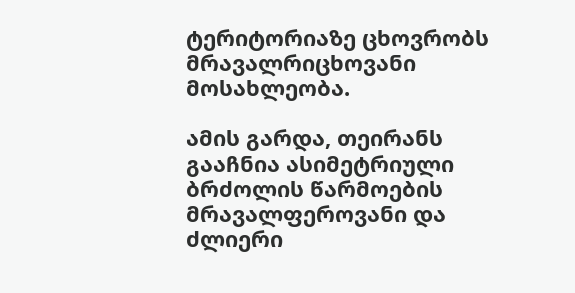ტერიტორიაზე ცხოვრობს მრავალრიცხოვანი მოსახლეობა.

ამის გარდა, თეირანს გააჩნია ასიმეტრიული ბრძოლის წარმოების მრავალფეროვანი და ძლიერი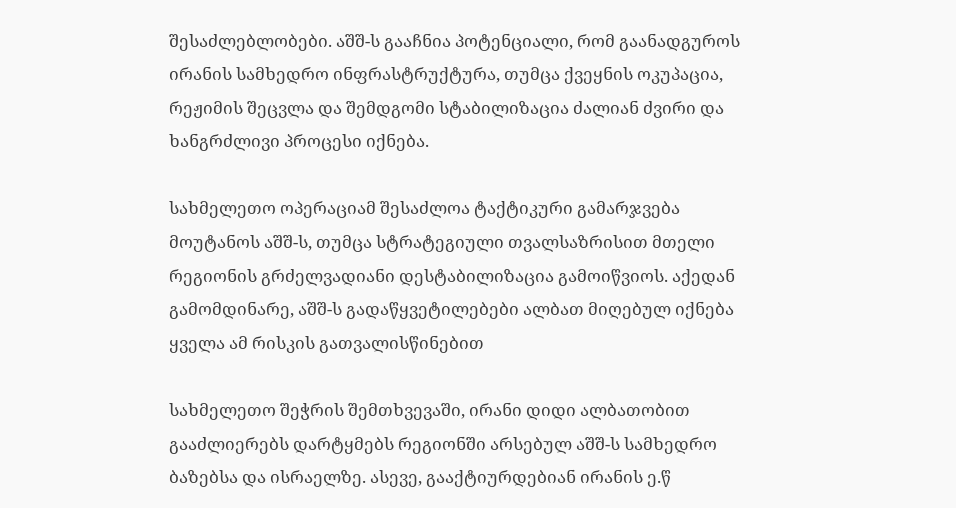შესაძლებლობები. აშშ-ს გააჩნია პოტენციალი, რომ გაანადგუროს ირანის სამხედრო ინფრასტრუქტურა, თუმცა ქვეყნის ოკუპაცია, რეჟიმის შეცვლა და შემდგომი სტაბილიზაცია ძალიან ძვირი და ხანგრძლივი პროცესი იქნება.

სახმელეთო ოპერაციამ შესაძლოა ტაქტიკური გამარჯვება მოუტანოს აშშ-ს, თუმცა სტრატეგიული თვალსაზრისით მთელი რეგიონის გრძელვადიანი დესტაბილიზაცია გამოიწვიოს. აქედან გამომდინარე, აშშ-ს გადაწყვეტილებები ალბათ მიღებულ იქნება ყველა ამ რისკის გათვალისწინებით

სახმელეთო შეჭრის შემთხვევაში, ირანი დიდი ალბათობით გააძლიერებს დარტყმებს რეგიონში არსებულ აშშ-ს სამხედრო ბაზებსა და ისრაელზე. ასევე, გააქტიურდებიან ირანის ე.წ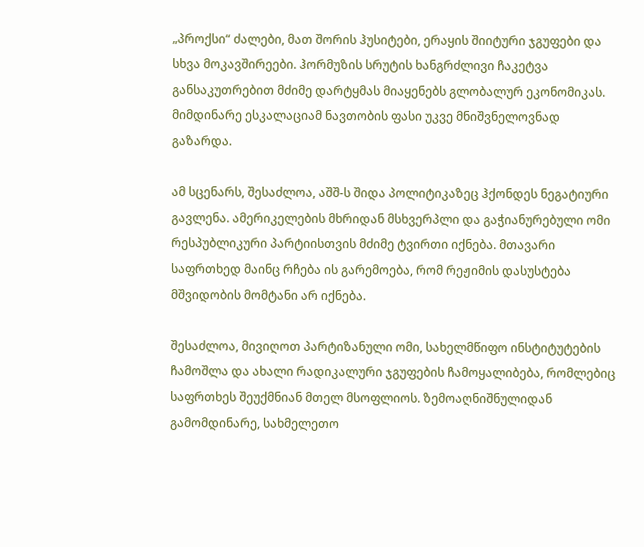„პროქსი“ ძალები, მათ შორის ჰუსიტები, ერაყის შიიტური ჯგუფები და სხვა მოკავშირეები. ჰორმუზის სრუტის ხანგრძლივი ჩაკეტვა განსაკუთრებით მძიმე დარტყმას მიაყენებს გლობალურ ეკონომიკას. მიმდინარე ესკალაციამ ნავთობის ფასი უკვე მნიშვნელოვნად გაზარდა.

ამ სცენარს, შესაძლოა, აშშ-ს შიდა პოლიტიკაზეც ჰქონდეს ნეგატიური გავლენა. ამერიკელების მხრიდან მსხვერპლი და გაჭიანურებული ომი რესპუბლიკური პარტიისთვის მძიმე ტვირთი იქნება. მთავარი საფრთხედ მაინც რჩება ის გარემოება, რომ რეჟიმის დასუსტება მშვიდობის მომტანი არ იქნება.

შესაძლოა, მივიღოთ პარტიზანული ომი, სახელმწიფო ინსტიტუტების ჩამოშლა და ახალი რადიკალური ჯგუფების ჩამოყალიბება, რომლებიც საფრთხეს შეუქმნიან მთელ მსოფლიოს. ზემოაღნიშნულიდან გამომდინარე, სახმელეთო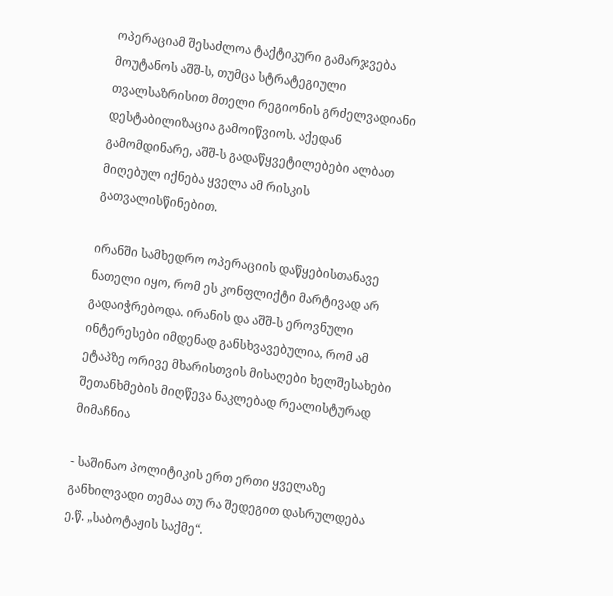ოპერაციამ შესაძლოა ტაქტიკური გამარჯვება მოუტანოს აშშ-ს, თუმცა სტრატეგიული თვალსაზრისით მთელი რეგიონის გრძელვადიანი დესტაბილიზაცია გამოიწვიოს. აქედან გამომდინარე, აშშ-ს გადაწყვეტილებები ალბათ მიღებულ იქნება ყველა ამ რისკის გათვალისწინებით.

ირანში სამხედრო ოპერაციის დაწყებისთანავე ნათელი იყო, რომ ეს კონფლიქტი მარტივად არ გადაიჭრებოდა. ირანის და აშშ-ს ეროვნული ინტერესები იმდენად განსხვავებულია, რომ ამ ეტაპზე ორივე მხარისთვის მისაღები ხელშესახები შეთანხმების მიღწევა ნაკლებად რეალისტურად მიმაჩნია

- საშინაო პოლიტიკის ერთ ერთი ყველაზე განხილვადი თემაა თუ რა შედეგით დასრულდება ე.წ. „საბოტაჟის საქმე“.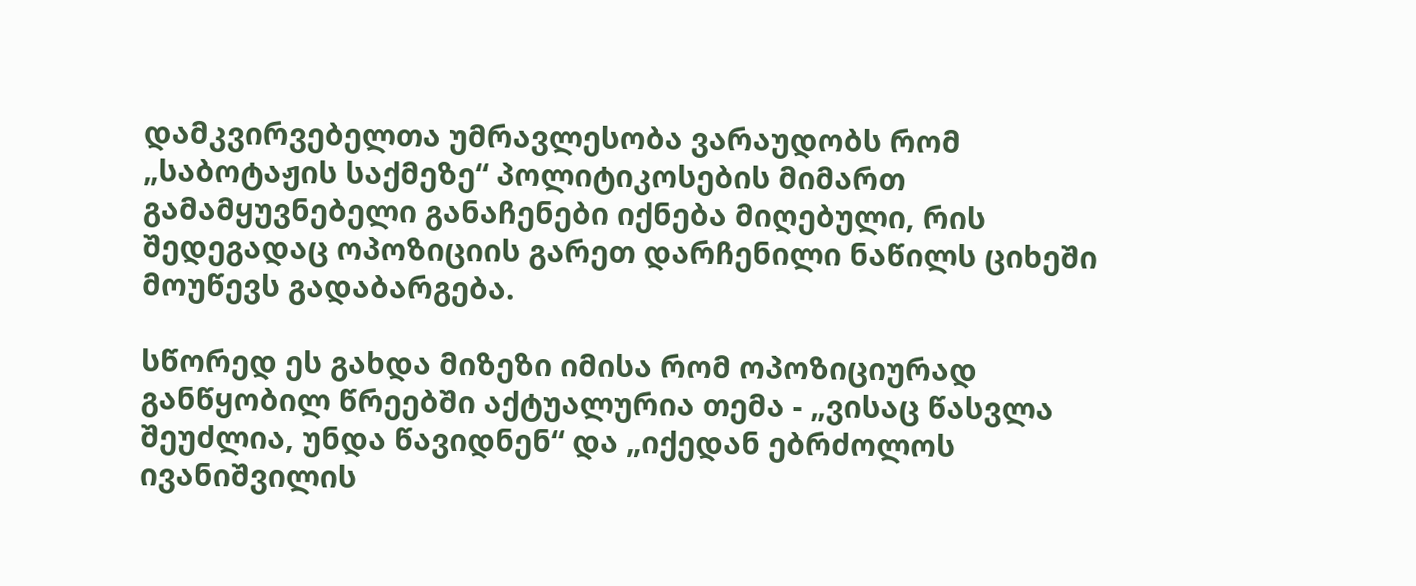დამკვირვებელთა უმრავლესობა ვარაუდობს რომ „საბოტაჟის საქმეზე“ პოლიტიკოსების მიმართ გამამყუვნებელი განაჩენები იქნება მიღებული, რის შედეგადაც ოპოზიციის გარეთ დარჩენილი ნაწილს ციხეში მოუწევს გადაბარგება.

სწორედ ეს გახდა მიზეზი იმისა რომ ოპოზიციურად განწყობილ წრეებში აქტუალურია თემა - „ვისაც წასვლა შეუძლია, უნდა წავიდნენ“ და „იქედან ებრძოლოს ივანიშვილის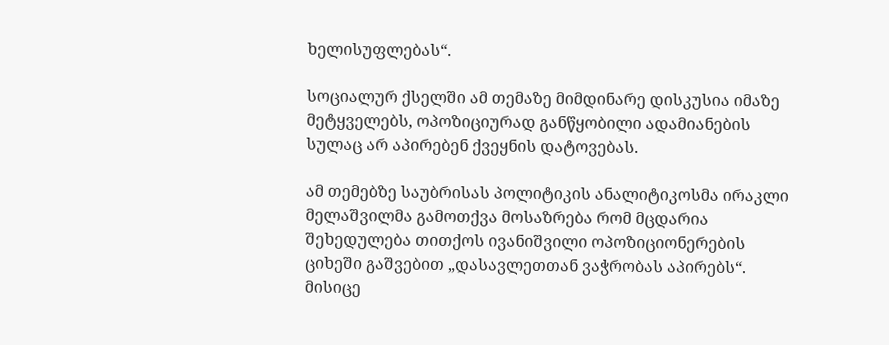ხელისუფლებას“.

სოციალურ ქსელში ამ თემაზე მიმდინარე დისკუსია იმაზე მეტყველებს, ოპოზიციურად განწყობილი ადამიანების სულაც არ აპირებენ ქვეყნის დატოვებას.

ამ თემებზე საუბრისას პოლიტიკის ანალიტიკოსმა ირაკლი მელაშვილმა გამოთქვა მოსაზრება რომ მცდარია შეხედულება თითქოს ივანიშვილი ოპოზიციონერების ციხეში გაშვებით „დასავლეთთან ვაჭრობას აპირებს“. მისიცე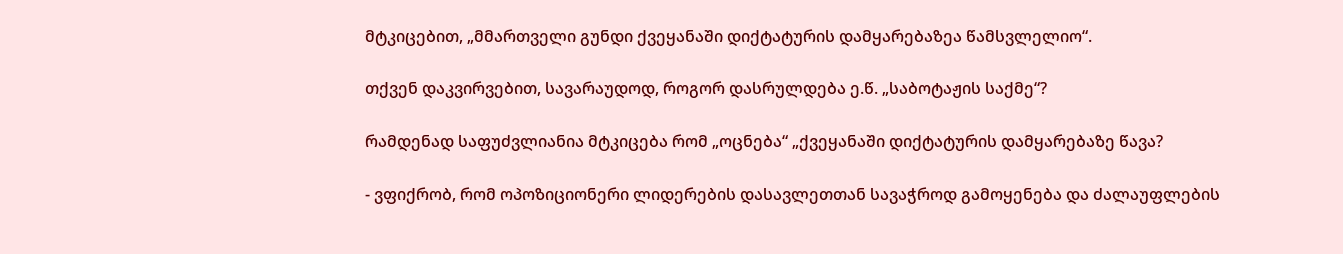მტკიცებით, „მმართველი გუნდი ქვეყანაში დიქტატურის დამყარებაზეა წამსვლელიო“.

თქვენ დაკვირვებით, სავარაუდოდ, როგორ დასრულდება ე.წ. „საბოტაჟის საქმე“?

რამდენად საფუძვლიანია მტკიცება რომ „ოცნება“ „ქვეყანაში დიქტატურის დამყარებაზე წავა?

- ვფიქრობ, რომ ოპოზიციონერი ლიდერების დასავლეთთან სავაჭროდ გამოყენება და ძალაუფლების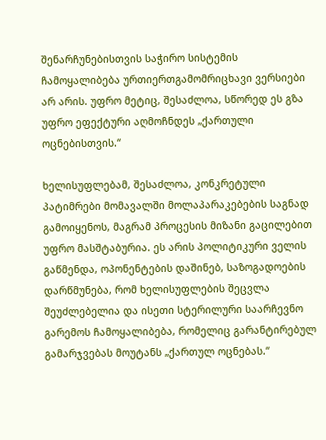შენარჩუნებისთვის საჭირო სისტემის ჩამოყალიბება ურთიერთგამომრიცხავი ვერსიები არ არის. უფრო მეტიც, შესაძლოა, სწორედ ეს გზა უფრო ეფექტური აღმოჩნდეს „ქართული ოცნებისთვის.“

ხელისუფლებამ, შესაძლოა, კონკრეტული პატიმრები მომავალში მოლაპარაკებების საგნად გამოიყენოს, მაგრამ პროცესის მიზანი გაცილებით უფრო მასშტაბურია. ეს არის პოლიტიკური ველის გაწმენდა, ოპონენტების დაშინებ, საზოგადოების დარწმუნება, რომ ხელისუფლების შეცვლა შეუძლებელია და ისეთი სტერილური საარჩევნო გარემოს ჩამოყალიბება, რომელიც გარანტირებულ გამარჯვებას მოუტანს „ქართულ ოცნებას.“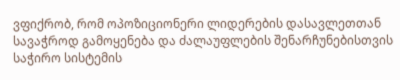ვფიქრობ, რომ ოპოზიციონერი ლიდერების დასავლეთთან სავაჭროდ გამოყენება და ძალაუფლების შენარჩუნებისთვის საჭირო სისტემის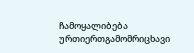ჩამოყალიბება ურთიერთგამომრიცხავი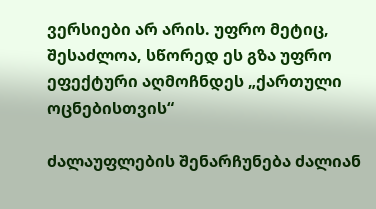ვერსიები არ არის. უფრო მეტიც, შესაძლოა, სწორედ ეს გზა უფრო ეფექტური აღმოჩნდეს „ქართული ოცნებისთვის“

ძალაუფლების შენარჩუნება ძალიან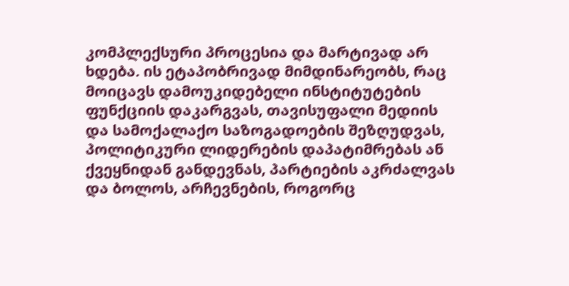კომპლექსური პროცესია და მარტივად არ ხდება. ის ეტაპობრივად მიმდინარეობს, რაც მოიცავს დამოუკიდებელი ინსტიტუტების ფუნქციის დაკარგვას, თავისუფალი მედიის და სამოქალაქო საზოგადოების შეზღუდვას, პოლიტიკური ლიდერების დაპატიმრებას ან ქვეყნიდან განდევნას, პარტიების აკრძალვას და ბოლოს, არჩევნების, როგორც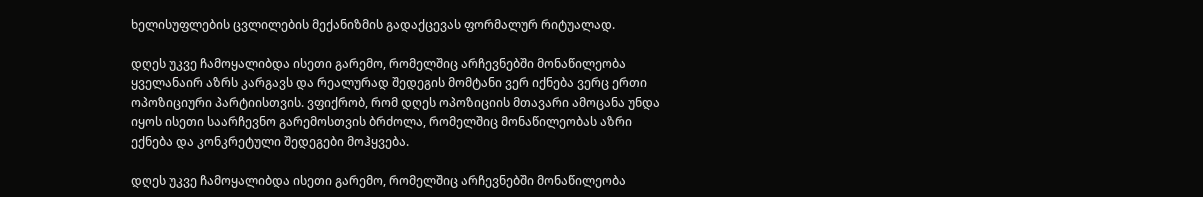ხელისუფლების ცვლილების მექანიზმის გადაქცევას ფორმალურ რიტუალად.

დღეს უკვე ჩამოყალიბდა ისეთი გარემო, რომელშიც არჩევნებში მონაწილეობა ყველანაირ აზრს კარგავს და რეალურად შედეგის მომტანი ვერ იქნება ვერც ერთი ოპოზიციური პარტიისთვის. ვფიქრობ, რომ დღეს ოპოზიციის მთავარი ამოცანა უნდა იყოს ისეთი საარჩევნო გარემოსთვის ბრძოლა, რომელშიც მონაწილეობას აზრი ექნება და კონკრეტული შედეგები მოჰყვება.

დღეს უკვე ჩამოყალიბდა ისეთი გარემო, რომელშიც არჩევნებში მონაწილეობა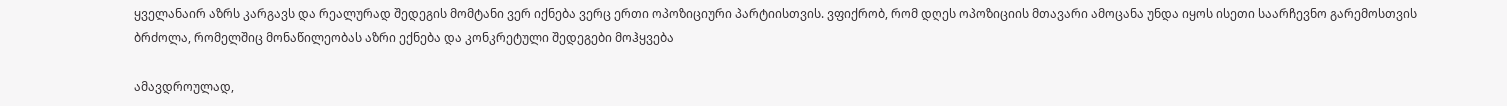ყველანაირ აზრს კარგავს და რეალურად შედეგის მომტანი ვერ იქნება ვერც ერთი ოპოზიციური პარტიისთვის. ვფიქრობ, რომ დღეს ოპოზიციის მთავარი ამოცანა უნდა იყოს ისეთი საარჩევნო გარემოსთვის ბრძოლა, რომელშიც მონაწილეობას აზრი ექნება და კონკრეტული შედეგები მოჰყვება

ამავდროულად,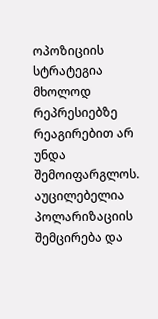ოპოზიციის სტრატეგია მხოლოდ რეპრესიებზე რეაგირებით არ უნდა შემოიფარგლოს. აუცილებელია პოლარიზაციის შემცირება და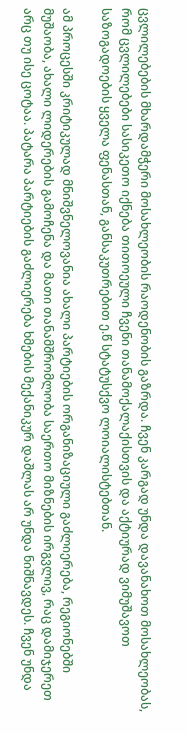ცვლილებების მხარდამჭერი მოსახლეობის რაოდენობის გაზრდა. ჩვენ კარგად უნდა დავანახოთ მოსახლეობას, რომ ცვლილებები სასიკეთო იქნება თითოეული ჩვენი თანამოქალაქისთვის და აქტიურად ვიმუშავოთ საზოგადოების ყველა ფენასთან, განსაკუთრებით ე.წ სტატუსქვო ლოიალისტებთან.

ამ პროცესში კრიტიკულად მნიშვნელოვანია ახალი პარტიების ორგანიზაციული გაძლიერება, რეგიონებში მუშაობა, ახალი ლიდერების გამოჩენა და მათი თანამშრომლობა საერთო მიზნების ირგვლივ, რაც დამიჯერეთ არც თუ ისე ცოტაა. პატარა პარტიების გაძლიერება ხმების მექანიკურ დაშლას არ უნდა ნიშნავდეს. ჩვენ უნდა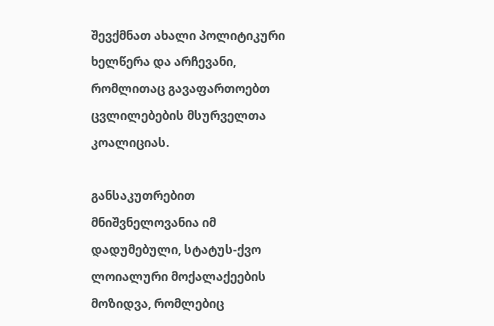შევქმნათ ახალი პოლიტიკური ხელწერა და არჩევანი, რომლითაც გავაფართოებთ ცვლილებების მსურველთა კოალიციას.

განსაკუთრებით მნიშვნელოვანია იმ დადუმებული, სტატუს-ქვო ლოიალური მოქალაქეების მოზიდვა, რომლებიც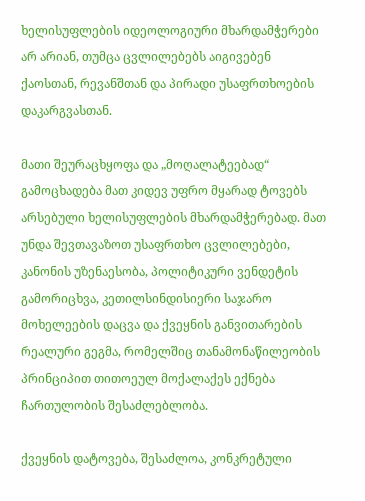ხელისუფლების იდეოლოგიური მხარდამჭერები არ არიან, თუმცა ცვლილებებს აიგივებენ ქაოსთან, რევანშთან და პირადი უსაფრთხოების დაკარგვასთან.

მათი შეურაცხყოფა და „მოღალატეებად“ გამოცხადება მათ კიდევ უფრო მყარად ტოვებს არსებული ხელისუფლების მხარდამჭერებად. მათ უნდა შევთავაზოთ უსაფრთხო ცვლილებები, კანონის უზენაესობა, პოლიტიკური ვენდეტის გამორიცხვა, კეთილსინდისიერი საჯარო მოხელეების დაცვა და ქვეყნის განვითარების რეალური გეგმა, რომელშიც თანამონაწილეობის პრინციპით თითოეულ მოქალაქეს ექნება ჩართულობის შესაძლებლობა.

ქვეყნის დატოვება, შესაძლოა, კონკრეტული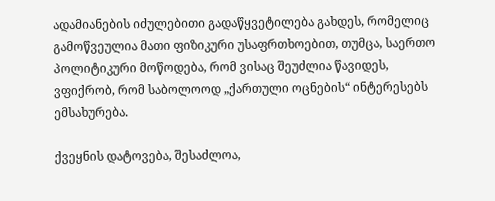ადამიანების იძულებითი გადაწყვეტილება გახდეს, რომელიც გამოწვეულია მათი ფიზიკური უსაფრთხოებით, თუმცა, საერთო პოლიტიკური მოწოდება, რომ ვისაც შეუძლია წავიდეს, ვფიქრობ, რომ საბოლოოდ „ქართული ოცნების“ ინტერესებს ემსახურება.

ქვეყნის დატოვება, შესაძლოა,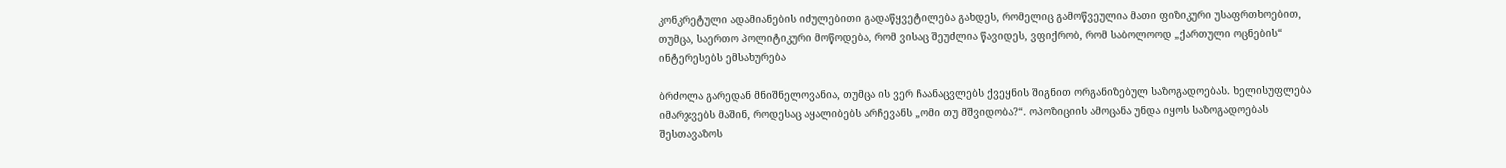კონკრეტული ადამიანების იძულებითი გადაწყვეტილება გახდეს, რომელიც გამოწვეულია მათი ფიზიკური უსაფრთხოებით, თუმცა, საერთო პოლიტიკური მოწოდება, რომ ვისაც შეუძლია წავიდეს, ვფიქრობ, რომ საბოლოოდ „ქართული ოცნების“ ინტერესებს ემსახურება

ბრძოლა გარედან მნიშნელოვანია, თუმცა ის ვერ ჩაანაცვლებს ქვეყნის შიგნით ორგანიზებულ საზოგადოებას. ხელისუფლება იმარჯვებს მაშინ, როდესაც აყალიბებს არჩევანს „ომი თუ მშვიდობა?“. ოპოზიციის ამოცანა უნდა იყოს საზოგადოებას შესთავაზოს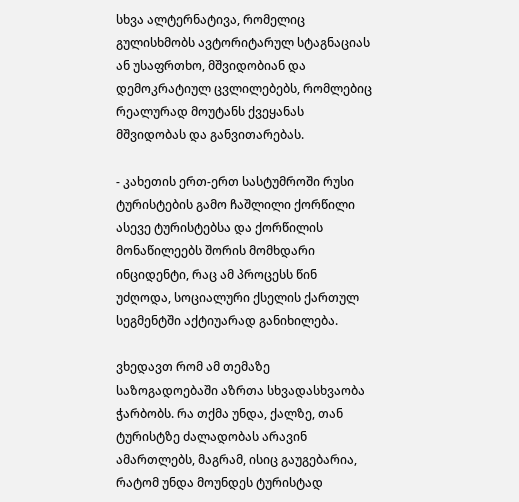სხვა ალტერნატივა, რომელიც გულისხმობს ავტორიტარულ სტაგნაციას ან უსაფრთხო, მშვიდობიან და დემოკრატიულ ცვლილებებს, რომლებიც რეალურად მოუტანს ქვეყანას მშვიდობას და განვითარებას.

- კახეთის ერთ-ერთ სასტუმროში რუსი ტურისტების გამო ჩაშლილი ქორწილი ასევე ტურისტებსა და ქორწილის მონაწილეებს შორის მომხდარი ინციდენტი, რაც ამ პროცესს წინ უძღოდა, სოციალური ქსელის ქართულ სეგმენტში აქტიუარად განიხილება.

ვხედავთ რომ ამ თემაზე საზოგადოებაში აზრთა სხვადასხვაობა ჭარბობს. რა თქმა უნდა, ქალზე, თან ტურისტზე ძალადობას არავინ ამართლებს, მაგრამ, ისიც გაუგებარია, რატომ უნდა მოუნდეს ტურისტად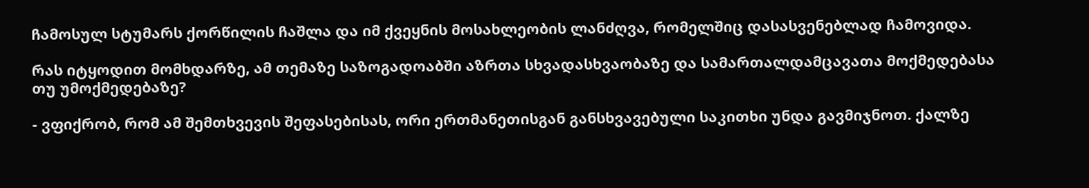ჩამოსულ სტუმარს ქორწილის ჩაშლა და იმ ქვეყნის მოსახლეობის ლანძღვა, რომელშიც დასასვენებლად ჩამოვიდა.

რას იტყოდით მომხდარზე, ამ თემაზე საზოგადოაბში აზრთა სხვადასხვაობაზე და სამართალდამცავათა მოქმედებასა თუ უმოქმედებაზე?

- ვფიქრობ, რომ ამ შემთხვევის შეფასებისას, ორი ერთმანეთისგან განსხვავებული საკითხი უნდა გავმიჯნოთ. ქალზე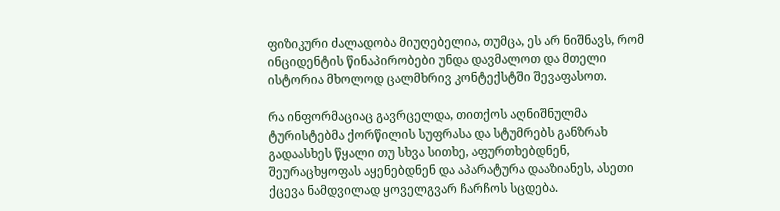ფიზიკური ძალადობა მიუღებელია, თუმცა, ეს არ ნიშნავს, რომ ინციდენტის წინაპირობები უნდა დავმალოთ და მთელი ისტორია მხოლოდ ცალმხრივ კონტექსტში შევაფასოთ.

რა ინფორმაციაც გავრცელდა, თითქოს აღნიშნულმა ტურისტებმა ქორწილის სუფრასა და სტუმრებს განზრახ გადაასხეს წყალი თუ სხვა სითხე, აფურთხებდნენ, შეურაცხყოფას აყენებდნენ და აპარატურა დააზიანეს, ასეთი ქცევა ნამდვილად ყოველგვარ ჩარჩოს სცდება.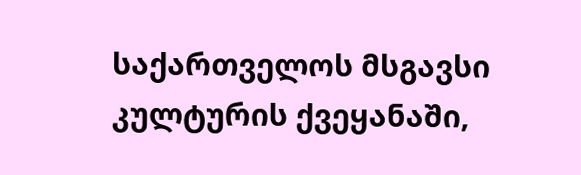საქართველოს მსგავსი კულტურის ქვეყანაში,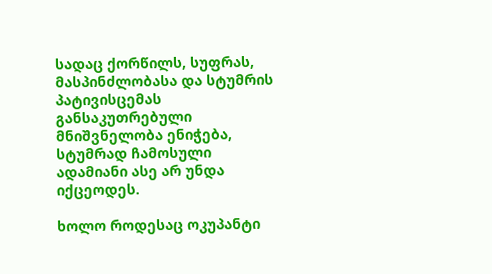სადაც ქორწილს, სუფრას, მასპინძლობასა და სტუმრის პატივისცემას განსაკუთრებული მნიშვნელობა ენიჭება, სტუმრად ჩამოსული ადამიანი ასე არ უნდა იქცეოდეს.

ხოლო როდესაც ოკუპანტი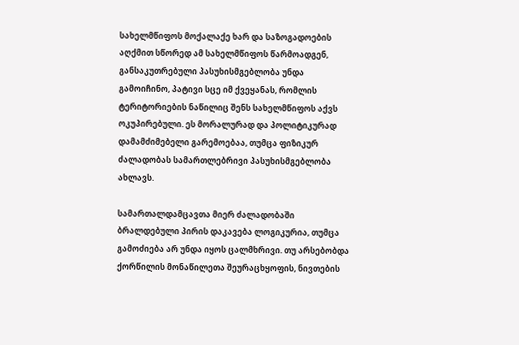სახელმწიფოს მოქალაქე ხარ და საზოგადოების აღქმით სწორედ ამ სახელმწიფოს წარმოადგენ, განსაკუთრებული პასუხისმგებლობა უნდა გამოიჩინო, პატივი სცე იმ ქვეყანას, რომლის ტერიტორიების ნაწილიც შენს სახელმწიფოს აქვს ოკუპირებული. ეს მორალურად და პოლიტიკურად დამამძიმებელი გარემოებაა, თუმცა ფიზიკურ ძალადობას სამართლებრივი პასუხისმგებლობა ახლავს.

სამართალდამცავთა მიერ ძალადობაში ბრალდებული პირის დაკავება ლოგიკურია, თუმცა გამოძიება არ უნდა იყოს ცალმხრივი. თუ არსებობდა ქორწილის მონაწილეთა შეურაცხყოფის, ნივთების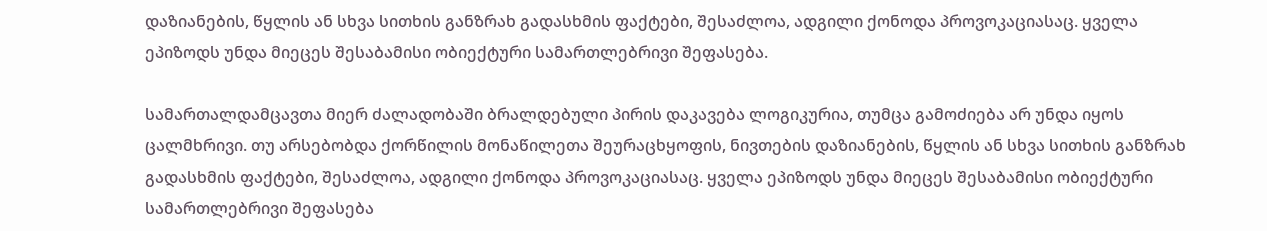დაზიანების, წყლის ან სხვა სითხის განზრახ გადასხმის ფაქტები, შესაძლოა, ადგილი ქონოდა პროვოკაციასაც. ყველა ეპიზოდს უნდა მიეცეს შესაბამისი ობიექტური სამართლებრივი შეფასება.

სამართალდამცავთა მიერ ძალადობაში ბრალდებული პირის დაკავება ლოგიკურია, თუმცა გამოძიება არ უნდა იყოს ცალმხრივი. თუ არსებობდა ქორწილის მონაწილეთა შეურაცხყოფის, ნივთების დაზიანების, წყლის ან სხვა სითხის განზრახ გადასხმის ფაქტები, შესაძლოა, ადგილი ქონოდა პროვოკაციასაც. ყველა ეპიზოდს უნდა მიეცეს შესაბამისი ობიექტური სამართლებრივი შეფასება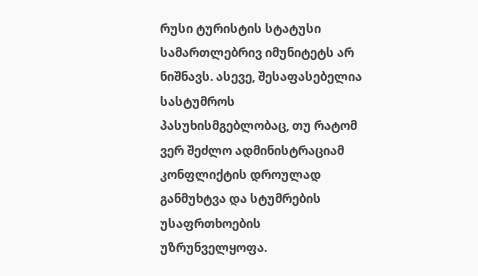რუსი ტურისტის სტატუსი სამართლებრივ იმუნიტეტს არ ნიშნავს. ასევე, შესაფასებელია სასტუმროს პასუხისმგებლობაც, თუ რატომ ვერ შეძლო ადმინისტრაციამ კონფლიქტის დროულად განმუხტვა და სტუმრების უსაფრთხოების უზრუნველყოფა.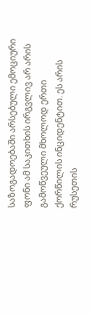საზოგადოებაში არსებული ემოციური ფონი ამ საკითხის ირგვლივ არ არის გამოწვეული მხოლოდ ერთი ქორწილის ინციდენტით. ეს არის რუსეთის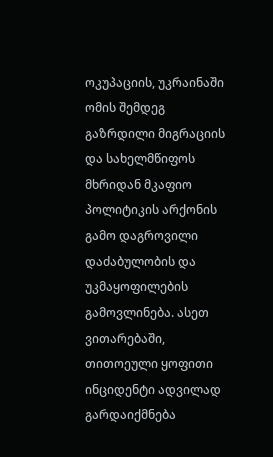ოკუპაციის, უკრაინაში ომის შემდეგ გაზრდილი მიგრაციის და სახელმწიფოს მხრიდან მკაფიო პოლიტიკის არქონის გამო დაგროვილი დაძაბულობის და უკმაყოფილების გამოვლინება. ასეთ ვითარებაში, თითოეული ყოფითი ინციდენტი ადვილად გარდაიქმნება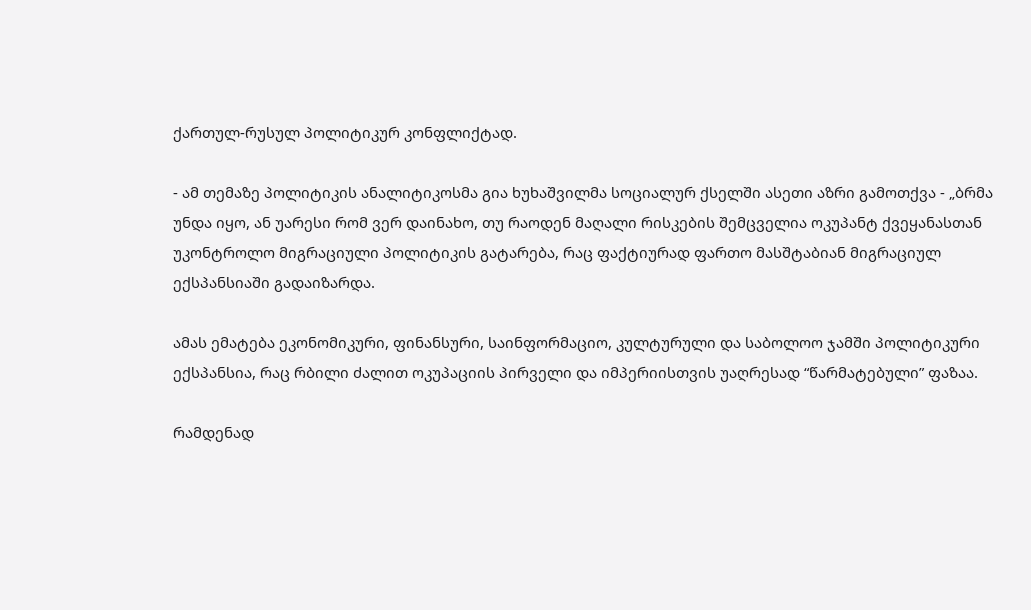ქართულ-რუსულ პოლიტიკურ კონფლიქტად.

- ამ თემაზე პოლიტიკის ანალიტიკოსმა გია ხუხაშვილმა სოციალურ ქსელში ასეთი აზრი გამოთქვა - „ბრმა უნდა იყო, ან უარესი რომ ვერ დაინახო, თუ რაოდენ მაღალი რისკების შემცველია ოკუპანტ ქვეყანასთან უკონტროლო მიგრაციული პოლიტიკის გატარება, რაც ფაქტიურად ფართო მასშტაბიან მიგრაციულ ექსპანსიაში გადაიზარდა.

ამას ემატება ეკონომიკური, ფინანსური, საინფორმაციო, კულტურული და საბოლოო ჯამში პოლიტიკური ექსპანსია, რაც რბილი ძალით ოკუპაციის პირველი და იმპერიისთვის უაღრესად “წარმატებული” ფაზაა.

რამდენად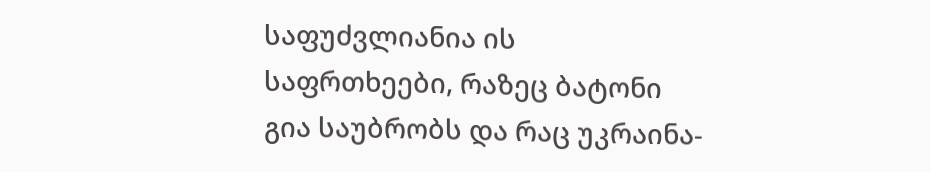საფუძვლიანია ის საფრთხეები, რაზეც ბატონი გია საუბრობს და რაც უკრაინა-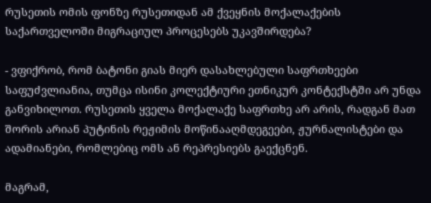რუსეთის ომის ფონზე რუსეთიდან ამ ქვეყნის მოქალაქების საქართველოში მიგრაციულ პროცესებს უკავშირდება?

- ვფიქრობ, რომ ბატონი გიას მიერ დასახლებული საფრთხეები საფუძვლიანია, თუმცა ისინი კოლექტიური ეთნიკურ კონტექსტში არ უნდა განვიხილოთ. რუსეთის ყველა მოქალაქე საფრთხე არ არის, რადგან მათ შორის არიან პუტინის რეჟიმის მოწინააღმდეგეები, ჟურნალისტები და ადამიანები, რომლებიც ომს ან რეპრესიებს გაექცნენ.

მაგრამ,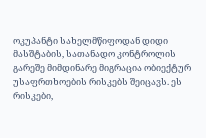ოკუპანტი სახელმწიფოდან დიდი მასშტაბის, სათანადო კონტროლის გარეშე მიმდინარე მიგრაცია ობიექტურ უსაფრთხოების რისკებს შეიცავს. ეს რისკები,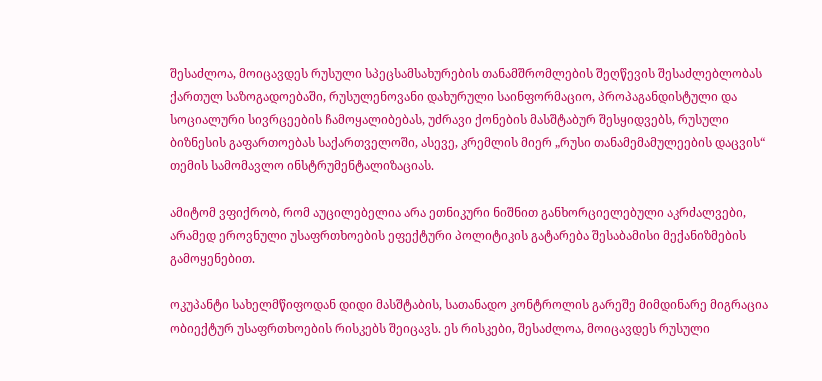შესაძლოა, მოიცავდეს რუსული სპეცსამსახურების თანამშრომლების შეღწევის შესაძლებლობას ქართულ საზოგადოებაში, რუსულენოვანი დახურული საინფორმაციო, პროპაგანდისტული და სოციალური სივრცეების ჩამოყალიბებას, უძრავი ქონების მასშტაბურ შესყიდვებს, რუსული ბიზნესის გაფართოებას საქართველოში, ასევე, კრემლის მიერ „რუსი თანამემამულეების დაცვის“ თემის სამომავლო ინსტრუმენტალიზაციას.

ამიტომ ვფიქრობ, რომ აუცილებელია არა ეთნიკური ნიშნით განხორციელებული აკრძალვები, არამედ ეროვნული უსაფრთხოების ეფექტური პოლიტიკის გატარება შესაბამისი მექანიზმების გამოყენებით.

ოკუპანტი სახელმწიფოდან დიდი მასშტაბის, სათანადო კონტროლის გარეშე მიმდინარე მიგრაცია ობიექტურ უსაფრთხოების რისკებს შეიცავს. ეს რისკები, შესაძლოა, მოიცავდეს რუსული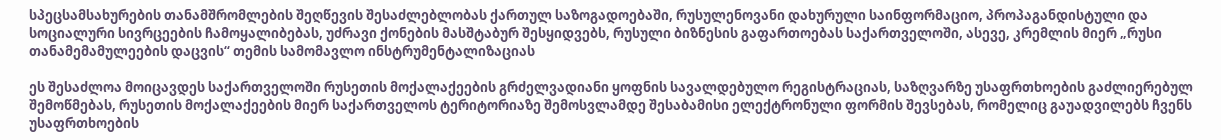სპეცსამსახურების თანამშრომლების შეღწევის შესაძლებლობას ქართულ საზოგადოებაში, რუსულენოვანი დახურული საინფორმაციო, პროპაგანდისტული და სოციალური სივრცეების ჩამოყალიბებას, უძრავი ქონების მასშტაბურ შესყიდვებს, რუსული ბიზნესის გაფართოებას საქართველოში, ასევე, კრემლის მიერ „რუსი თანამემამულეების დაცვის“ თემის სამომავლო ინსტრუმენტალიზაციას

ეს შესაძლოა მოიცავდეს საქართველოში რუსეთის მოქალაქეების გრძელვადიანი ყოფნის სავალდებულო რეგისტრაციას, საზღვარზე უსაფრთხოების გაძლიერებულ შემოწმებას, რუსეთის მოქალაქეების მიერ საქართველოს ტერიტორიაზე შემოსვლამდე შესაბამისი ელექტრონული ფორმის შევსებას, რომელიც გაუადვილებს ჩვენს უსაფრთხოების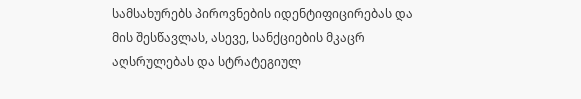სამსახურებს პიროვნების იდენტიფიცირებას და მის შესწავლას, ასევე, სანქციების მკაცრ აღსრულებას და სტრატეგიულ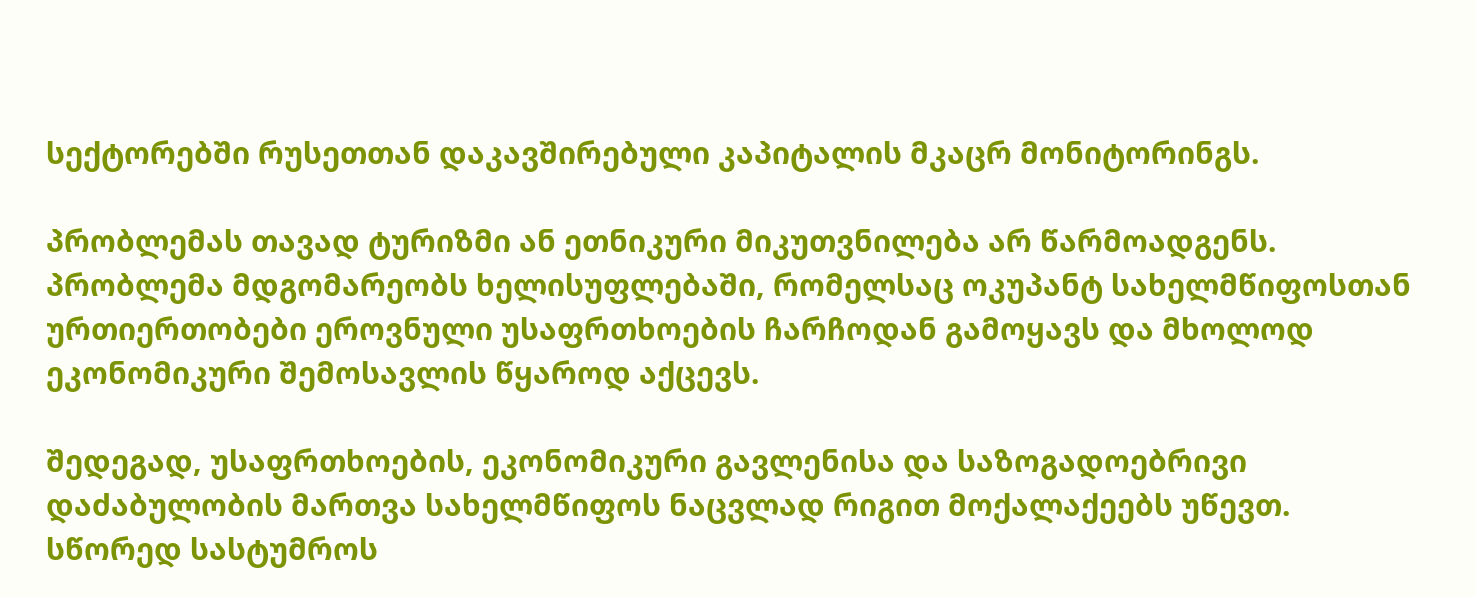სექტორებში რუსეთთან დაკავშირებული კაპიტალის მკაცრ მონიტორინგს.

პრობლემას თავად ტურიზმი ან ეთნიკური მიკუთვნილება არ წარმოადგენს. პრობლემა მდგომარეობს ხელისუფლებაში, რომელსაც ოკუპანტ სახელმწიფოსთან ურთიერთობები ეროვნული უსაფრთხოების ჩარჩოდან გამოყავს და მხოლოდ ეკონომიკური შემოსავლის წყაროდ აქცევს.

შედეგად, უსაფრთხოების, ეკონომიკური გავლენისა და საზოგადოებრივი დაძაბულობის მართვა სახელმწიფოს ნაცვლად რიგით მოქალაქეებს უწევთ. სწორედ სასტუმროს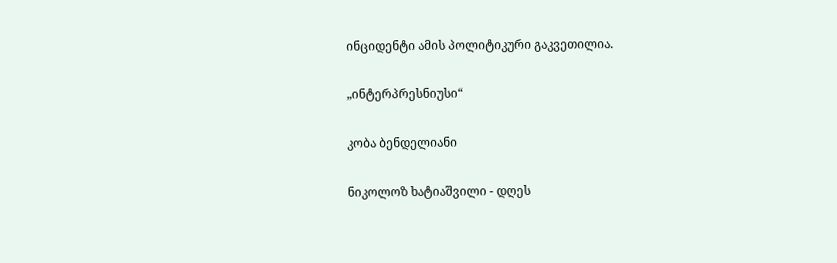ინციდენტი ამის პოლიტიკური გაკვეთილია.

„ინტერპრესნიუსი“

კობა ბენდელიანი

ნიკოლოზ ხატიაშვილი - დღეს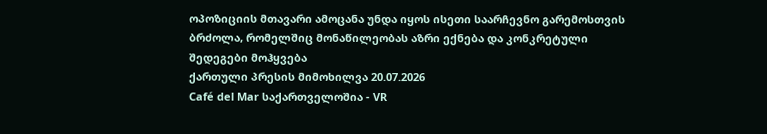ოპოზიციის მთავარი ამოცანა უნდა იყოს ისეთი საარჩევნო გარემოსთვის ბრძოლა, რომელშიც მონაწილეობას აზრი ექნება და კონკრეტული შედეგები მოჰყვება
ქართული პრესის მიმოხილვა 20.07.2026
Café del Mar საქართველოშია - VR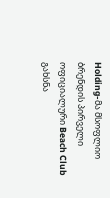Holding-მა მსოფლიო ბრენდის პირველი ოფიციალური Beach Club გახსნა